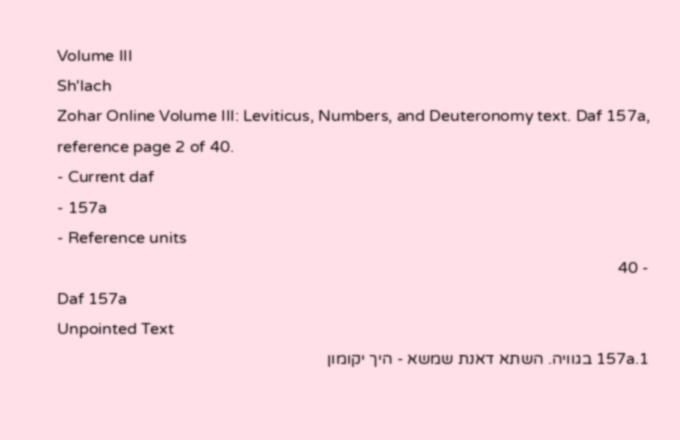Volume III
Sh'lach
Zohar Online Volume III: Leviticus, Numbers, and Deuteronomy text. Daf 157a, reference page 2 of 40.
- Current daf
- 157a
- Reference units
- 40
Daf 157a
Unpointed Text
157a.1 בגוויה. השתא דאנת שמשא - היך יקומון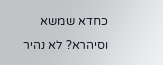כחדא שמשא וסיהרא? לא נהיר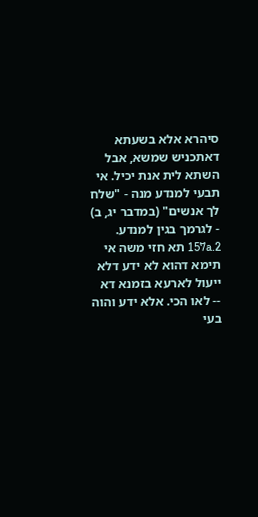סיהרא אלא בשעתא דאתכניש שמשא, אבל השתא לית אנת יכיל. אי תבעי למנדע מנה - "שלח לך אנשים" (במדבר יג, ב) - לגרמך בגין למנדע.
157a.2 תא חזי משה אי תימא דהוא לא ידע דלא ייעול לארעא בזמנא דא -- לאו הכי. אלא ידע והוה בעי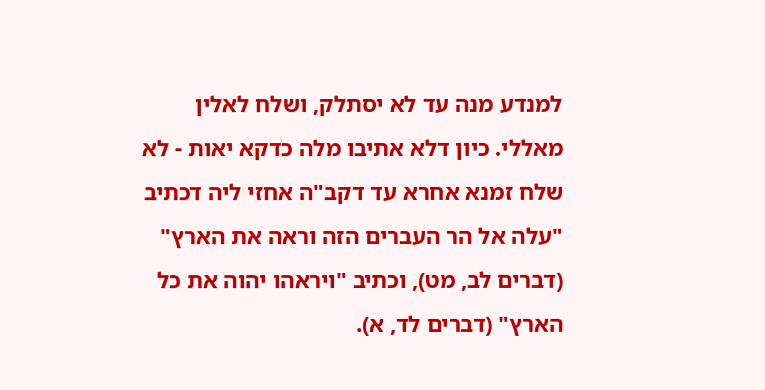למנדע מנה עד לא יסתלק, ושלח לאלין מאללי. כיון דלא אתיבו מלה כדקא יאות - לא שלח זמנא אחרא עד דקב"ה אחזי ליה דכתיב "עלה אל הר העברים הזה וראה את הארץ" (דברים לב, מט), וכתיב "ויראהו יהוה את כל הארץ" (דברים לד, א).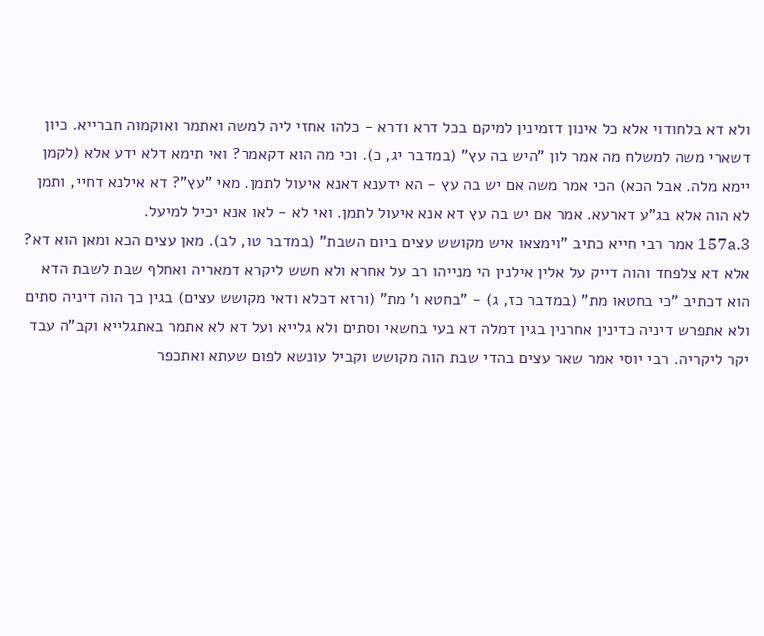ולא דא בלחודוי אלא כל אינון דזמינין למיקם בכל דרא ודרא - כלהו אחזי ליה למשה ואתמר ואוקמוה חברייא. כיון דשארי משה למשלח מה אמר לון "היש בה עץ" (במדבר יג, כ). וכי מה הוא דקאמר? ואי תימא דלא ידע אלא (לקמן יימא מלה. אבל הכא) הכי אמר משה אם יש בה עץ - הא ידענא דאנא איעול לתמן. מאי "עץ"? דא אילנא דחיי, ותמן לא הוה אלא בג"ע דארעא. אמר אם יש בה עץ דא אנא איעול לתמן. ואי לא - לאו אנא יכיל למיעל.
157a.3 אמר רבי חייא כתיב "וימצאו איש מקושש עצים ביום השבת" (במדבר טו, לב). מאן עצים הכא ומאן הוא דא? אלא דא צלפחד והוה דייק על אלין אילנין הי מנייהו רב על אחרא ולא חשש ליקרא דמאריה ואחלף שבת לשבת הדא הוא דכתיב "כי בחטאו מת" (במדבר כז, ג) - "בחטא ו' מת" (ורזא דכלא ודאי מקושש עצים) בגין כך הוה דיניה סתים ולא אתפרש דיניה כדינין אחרנין בגין דמלה דא בעי בחשאי וסתים ולא גלייא ועל דא לא אתמר באתגלייא וקב"ה עבד יקר ליקריה. רבי יוסי אמר שאר עצים בהדי שבת הוה מקושש וקביל עונשא לפום שעתא ואתכפר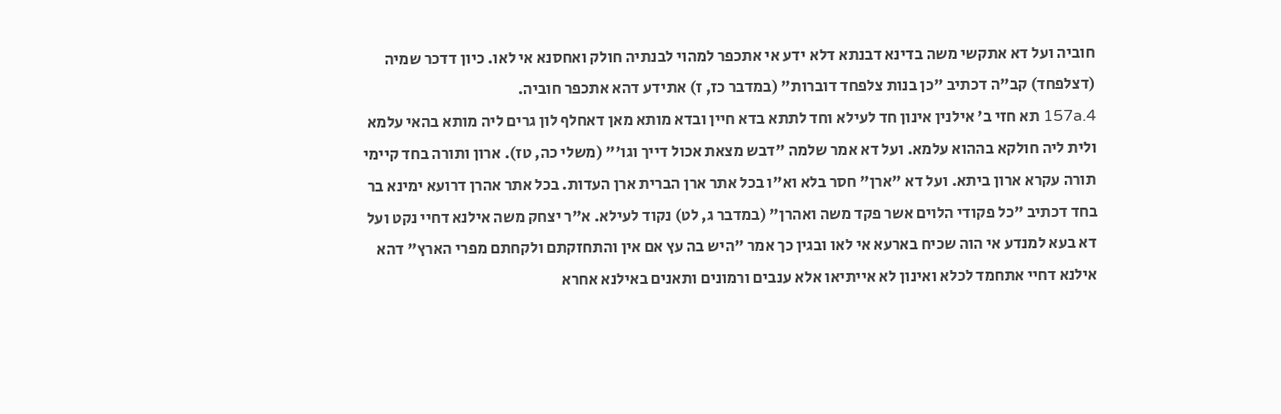חוביה ועל דא אתקשי משה בדינא דבנתא דלא ידע אי אתכפר למהוי לבנתיה חולק ואחסנא אי לאו. כיון דדכר שמיה (דצלפחד) קב"ה דכתיב "כן בנות צלפחד דוברות" (במדבר כז, ז) אתידע דהא אתכפר חוביה.
157a.4 תא חזי ב' אילנין אינון חד לעילא וחד לתתא בדא חיין ובדא מותא מאן דאחלף לון גרים ליה מותא בהאי עלמא ולית ליה חולקא בההוא עלמא. ועל דא אמר שלמה "דבש מצאת אכול דייך וגו'" (משלי כה, טז). ארון ותורה בחד קיימי תורה עקרא ארון ביתא. ועל דא "ארן" חסר בלא וא"ו בכל אתר ארן הברית ארן העדות. בכל אתר אהרן דרועא ימינא בר בחד דכתיב "כל פקודי הלוים אשר פקד משה ואהרן" (במדבר ג, לט) נקוד לעילא. א"ר יצחק משה אילנא דחיי נקט ועל דא בעא למנדע אי הוה שכיח בארעא אי לאו ובגין כך אמר "היש בה עץ אם אין והתחזקתם ולקחתם מפרי הארץ" דהא אילנא דחיי אתחמד לכלא ואינון לא אייתיאו אלא ענבים ורמונים ותאנים באילנא אחרא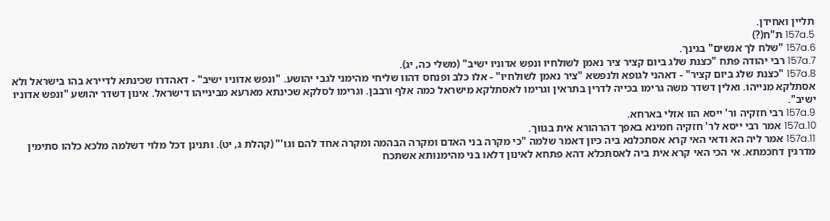תליין ואחידן.
157a.5 ת"ח(?)
157a.6 "שלח לך אנשים" בגינך.
157a.7 רבי יהודה פתח "כצנת שלג ביום קציר ציר נאמן לשולחיו ונפש אדוניו ישיב" (משלי כה, יג).
157a.8 "כצנת שלג ביום קציר" - דאהני לגופא ולנפשא "ציר נאמן לשולחיו" - אלו כלב ופנחס דהוו שליחי מהימני לגבי יהושע. "ונפש אדוניו ישיב" - דאהדרו שכינתא לדיירא בהו בישראל ולא אסתלקא מנייהו. ואלין דשדר משה גרימו בכייה לדרין בתראין וגרימו לאסתלקא מישראל כמה אלף ורבבן. וגרימו לסלקא שכינתא מארעא מבינייהו דישראל. אינון דשדר יהושע "ונפש אדוניו ישיב".
157a.9 רבי חזקיה ור' ייסא הוו אזלי בארחא.
157a.10 אמר רבי ייסא לר' חזקיה חמינא באפך דהרהורא אית בגווך.
157a.11 אמר ליה הא ודאי האי קרא אסתכלנא ביה כיון דאמר שלמה "כי מקרה בני האדם ומקרה הבהמה ומקרה אחד להם וגו'" (קהלת ג, יט). ותנינן דכל מלוי דשלמה מלכא כלהו סתימין מדרגין דחכמתא. אי הכי האי קרא אית ביה לאסתכלא דהא פתחא לאינון דלאו בני מהימנותא אשתכח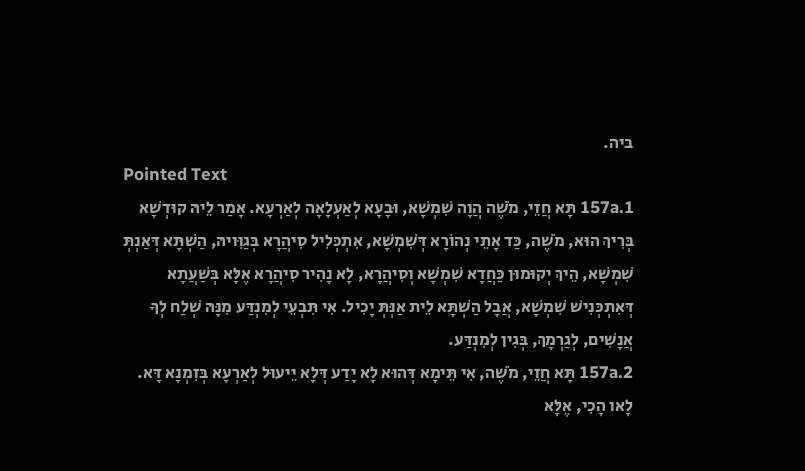ביה.
Pointed Text
157a.1 תָּא חֲזֵי, מֹשֶׁה הֲוָה שִׁמְשָׁא, וּבָעָא לְאַעְלָאָה לְאַרְעָא. אָמַר לֵיהּ קוּדְשָׁא בְּרִיךְ הוּא, מֹשֶׁה, כַּד אָתֵי נְהוֹרָא דְּשִׁמְשָׁא, אִתְכְּלִיל סִיהֲרָא בְּגַוִּויהּ, הַשְׁתָּא דְּאַנְתְּ שִׁמְשָׁא, הֵיךְ יְקוּמוּן כַּחֲדָא שִׁמְשָׁא וְסִיהֲרָא, לָא נָהִיר סִיהֲרָא אֶלָּא בְּשַׁעֲתָא דְּאִתְכְּנִישׁ שִׁמְשָׁא, אֲבָל הַשְׁתָּא לֵית אַנְּתְּ יָכִיל. אִי תִּבְעֵי לְמִנְדַּע מִנָּהּ שְׁלַח לְךָ אֲנָשִׁים, לְגַרְמָךְ, בְּגִין לְמִנְדַּע.
157a.2 תָּא חֲזֵי, מֹשֶׁה, אִי תֵּימָא דְּהוּא לָא יָדַע דְּלָא יֵיעוּל לְאַרְעָא בְּזִמְנָא דָּא. לָאו הָכִי, אֶלָּא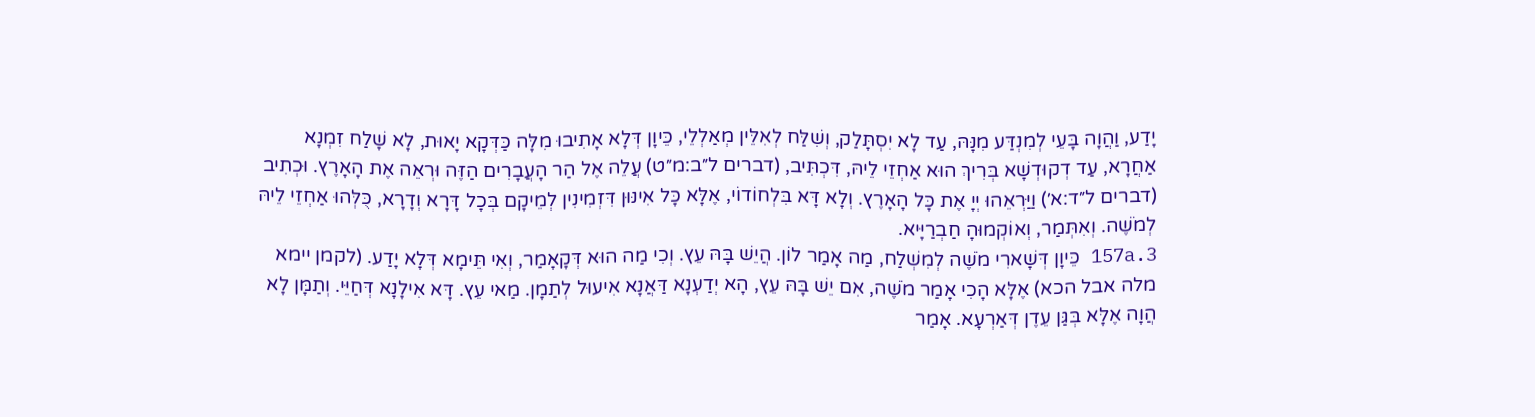יָדַע, וַהֲוָה בָּעֵי לְמִנְדַּע מִנָּהּ, עַד לָא יִסְתָּלַק, וְשִׁלַּח לְאִלֵּין מְאַלְלֵי, כֵּיוָן דְּלָא אָתִיבוּ מִלָּה כַּדְּקָא יָאוּת, לָא שָׁלַח זִמְנָא אַחֲרָא, עַד דְקוּדְשָׁא בְּרִיךְ הוּא אַחְזֵי לֵיהּ, דִּכְתִּיב, (דברים ל״ב:מ״ט) עֲלֵה אֶל הַר הָעֲבָרִים הַזֶּה וּרְאֵה אֶת הָאָרֶץ. וּכְתִיב (דברים ל״ד:א׳) וַיַּרְאֵהוּ יְיָ אֶת כָּל הָאָרֶץ. וְלָא דָּא בִּלְחוֹדוֹי, אֶלָּא כָּל אִינּוּן דִּזְמִינִין לְמֵיקָם בְּכָל דָּרָא וְדָרָא, כֻּלְּהוּ אַחְזֵי לֵיהּ לְמֹשֶׁה. וְאִתְּמַר, וְאוֹקְמוּהָ חַבְרַיָּיא.
157a.3 כֵּיוָן דְּשָׁארִי מֹשֶׁה לְמִשְׁלַח, מַה אָמַר לוֹן. הֲיֵשׁ בָּהּ עֵץ. וְכִי מַה הוּא דְּקָאָמַר, וְאִי תֵּימָא דְּלָא יָדַע. (לקמן יימא מלה אבל הכא) אֶלָּא הָכִי אָמַר מֹשֶׁה, אִם יֵשׁ בָּהּ עֵץ, הָא יְדַעְנָא דַּאֲנָא אִיעוּל לְתַמָן. מַאי עֵץ. דָּא אִילָנָא דְּחַיֵּי. וְתַמָּן לָא הֲוָה אֶלָּא בְּגַּן עֵדֶן דְּאַרְעָא. אָמַר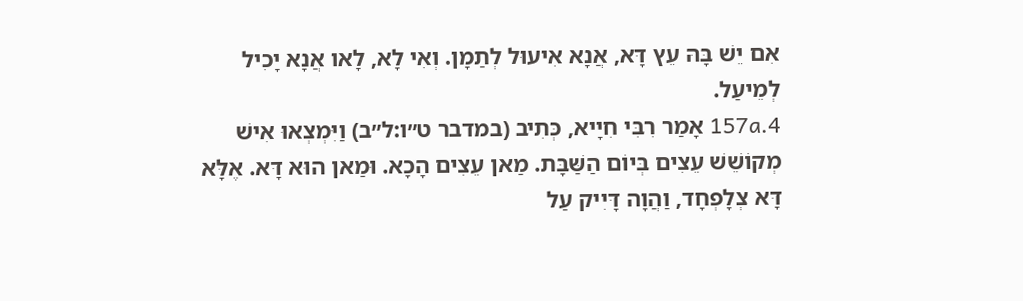אִם יֵשׁ בָּהּ עֵץ דָּא, אֲנָא אִיעוּל לְתַמָן. וְאִי לָא, לָאו אֲנָא יָכִיל לְמֵיעַל.
157a.4 אָמַר רִבִּי חִיָיא, כְּתִיב (במדבר ט״ו:ל״ב) וַיִּמְצְאוּ אִישׁ מְקוֹשֵׁשׁ עֵצִים בְּיוֹם הַשַּׁבָּת. מַאן עֵצִים הָכָא. וּמַאן הוּא דָּא. אֶלָּא דָּא צְלָפְחָד, וַהֲוָה דָּיִיק עַל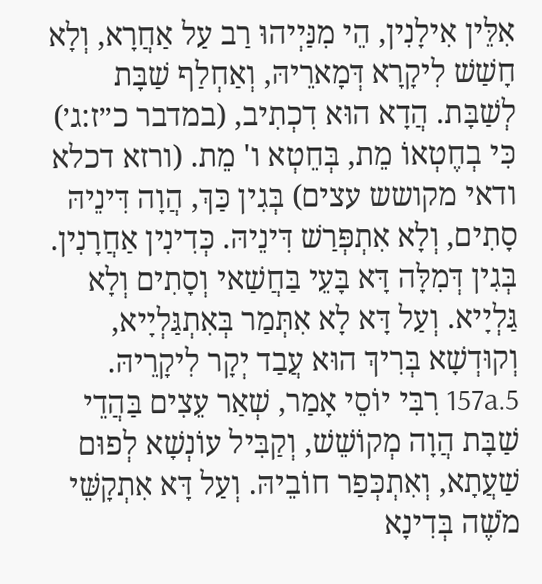אִלֵּין אִילָנִין, הֵי מִנַּיְיהוּ רַב עַל אַחֲרָא, וְלָא חָשַׁשׁ לִיקָרָא דְּמָארֵיהּ, וְאַחְלַף שַׁבָּת לְשַׁבָּת. הֲדָא הוּא דִכְתִיב, (במדבר כ״ז:ג׳) כִּי בְחֶטְאוֹ מֵת, בְּחֵטְא ו' מֵת. (ורזא דכלא ודאי מקושש עצים) בְּגִין כַּךְ, הֲוָה דִּינֵיהּ סָתִים, וְלָא אִתְפְּרַשׁ דִּינֵיהּ. כְּדִינִין אַחֲרָנִין. בְּגִין דְּמִלָּה דָּא בָּעֵי בַּחֲשַׁאי וְסָתִים וְלָא גַּלְיָיא. וְעַל דָּא לָא אִתְּמַר בְּאִתְגַּלְיָיא, וְקוּדְשָׁא בְּרִיךְ הוּא עֲבַד יְקָר לִיקָרֵיהּ.
157a.5 רִבִּי יוֹסֵי אָמַר, שְׁאַר עֵצִים בַּהֲדֵי שַׁבָּת הֲוָה מְקוֹשֵׁשׁ, וְקַבִּיל עוֹנְשָׁא לְפוּם שַׁעֲתָא, וְאִתְכְּפַר חוֹבֵיהּ. וְעַל דָּא אִתְקָשֵּׁי מֹשֶׁה בְּדִינָא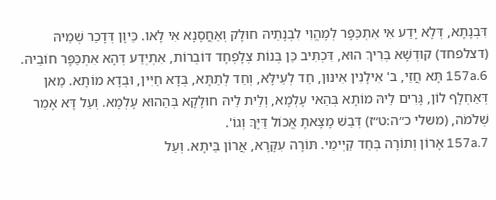דִּבְנָתָא, דְּלָא יָדַע אִי אִתְכַּפָּר לְמֶהֱוִי לִבְנָתֵיהּ חוּלָק וְאַחֲסָנָא אִי לָאו. כֵּיוָן דְּדָכַר שְׁמֵיהּ (דצלפחד) קוּדְשָׁא בְּרִיךְ הוּא, דִּכְתִּיב כֵּן בְּנוֹת צְלָפְחָד דּוֹבְרוֹת, אִתְיְדַע דְּהָא אִתְכַּפָּר חוֹבֵיהּ.
157a.6 תָּא חֲזֵי, ב' אִילָנִין אִינּוּן, חַד לְעֵילָּא, וְחַד לְתַתָּא, בְּדָא חַיִּין, וּבְדָא מוֹתָא. מַאן דְּאַחְלָף לוֹן, גָּרִים לֵיהּ מוֹתָא בְּהַאי עָלְמָא, וְלֵית לֵיהּ חוּלָקָא בְּהַהוּא עָלְמָא. וְעַל דָּא אָמַר שְׁלֹמֹה, (משלי כ״ה:ט״ז) דְּבַשׁ מָצָאתָ אֱכוֹל דַּיֶּךָּ וְגוֹ'.
157a.7 אָרוֹן וְתוֹרָה בְּחַד קַיְימֵי. תּוֹרָה עִקָּרָא, אֲרוֹן בֵּיתָא. וְעַל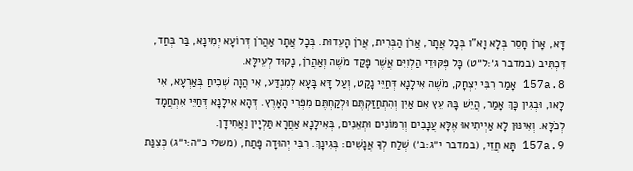דָּא, אָרֹן חָסֵר בְּלָא וָא"ו בְּכָל אֲתָר, אֲרֹן הַבְּרִית, אֲרֹן הָעֵדוּת. בְּכָל אֲתָר אַהֲרֹן דְּרוֹעָא יְמִינָא, בַּר בְּחַד, דִּכְתִּיב (במדבר ג׳:ל״ט) כָּל פְּקּוּדֵי הַלְוִיִּם אֲשֶׁר פָּקַד מֹשֶׁה וְאַהֲרֹן, נָקוּד לְעֵילָּא.
157a.8 אָמַר רִבִּי יִצְחָק, מֹשֶׁה אִילָנָא דְּחַיֵּי נָקַט, וְעַל דָּא בָּעָא לְמִנְדַּע, אִי הֲוָה שְׁכִיחַ בְּאַרְעָא, אִי לָאו, וּבְגִין כָּךְ אָמַר, הֲיֵשׁ בָּהּ עֵץ אִם אַיִן וְהִתְחַזַּקְתֶּם וּלְקַחְתֶּם מִפְּרִי הָאָרֶץ. דְּהָא אִילָנָא דְּחַיֵּי אִתְחֲמָד לְכֹלָּא. וְאִינּוּן לָא אַיְיתִיאוּ אֶלָּא עֲנָבִים וְרִמּוֹנִים וּתְאֵנִים, בְּאִילָנָא אַחֲרָא תַּלְיָין וַאֲחִידָן.
157a.9 תָּא חֲזֵי, (במדבר י״ג:ב׳) שְׁלַח לְךָ אֲנָשִׁים: בְּגִינָךְ. רִבִּי יְהוּדָה פָּתַח, (משלי כ״ה:י״ג) כְּצִנַּת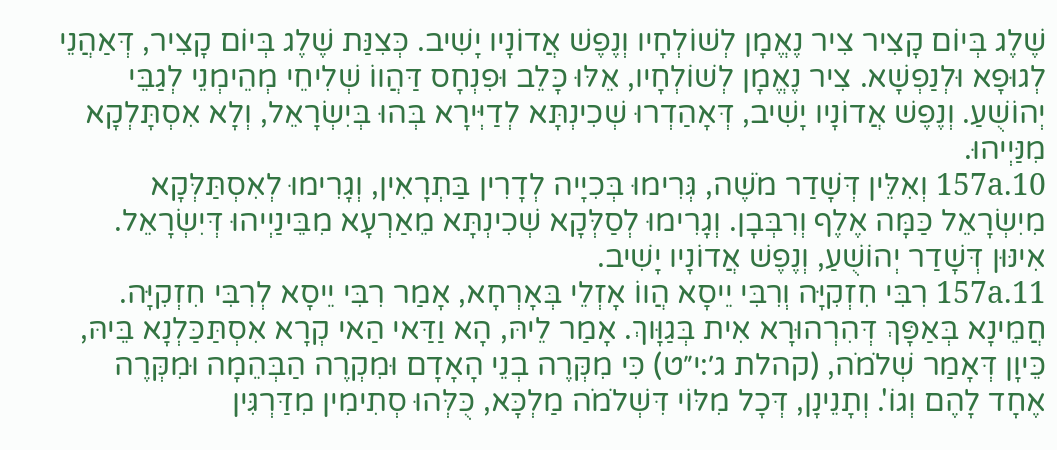שֶׁלֶג בְּיוֹם קָצִיר צִיר נֶאֱמָן לְשׁוֹלְחָיו וְנֶפֶשׁ אֲדוֹנָיו יָשִׁיב. כְּצִנַּת שֶׁלֶג בְּיוֹם קָצִיר, דְּאַהֲנֵי לְגוּפָא וּלְנַפְשָׁא. צִיר נֶאֱמָן לְשׁוֹלְחָיו, אֵלּוּ כָּלֵב וּפִנְחָס דַּהֲווֹ שְׁלִיחֵי מְהֵימְנֵי לְגַבֵּי יְהוֹשֻׁעַ. וְנֶפֶשׁ אֲדוֹנָיו יָשִׁיב, דְּאָהַדְרוּ שְׁכִינְתָּא לְדַיְּירָא בְּהוּ בְּיִשְׂרָאֵל, וְלָא אִסְתָּלְקָא מִנַּיְיהוּ.
157a.10 וְאִלֵּין דְּשָׁדַר מֹשֶׁה, גְּרִימוּ בְּכִיָיה לְדָרִין בַּתְרָאִין, וְגָרִימוּ לְאִסְתַּלְּקָא מִיִשְׂרָאֵל כַּמָּה אֶלֶף וְרִבְּבָן. וְגָרִימוּ לְסַלְּקָא שְׁכִינְתָּא מֵאַרְעָא מִבֵּינַיְיהוּ דְּיִשְׂרָאֵל. אִינּוּן דְּשָׁדַר יְהוֹשֻׁעַ, וְנֶפֶשׁ אֲדוֹנָיו יָשִׁיב.
157a.11 רִבִּי חִזְקִיָּה וְרִבִּי יֵיסָא הֲווֹ אָזְלֵי בְּאָרְחָא, אָמַר רִבִּי יֵיסָא לְרִבִּי חִזְקִיָּה. חֲמֵינָא בְּאַפָּךְ דְּהִרְהוּרָא אִית בְּגַוָּוךְ. אָמַר לֵיהּ, הָא וַדַּאי הַאי קְרָא אִסְתַּכַּלְנָא בֵּיהּ, כֵּיוָן דְּאָמַר שְׁלֹמֹה, (קהלת ג׳:י״ט) כִּי מִקְּרֶה בְנֵי הָאָדָם וּמִקְרֶה הַבְּהֵמָה וּמִקְּרֶה אֶחָד לָהֶם וְגוֹ'. וְתָנֵינָן, דְּכָל מִלּוֹי דִּשְׁלֹמֹה מַלְכָּא, כֻּלְּהוּ סְתִימִין מִדַּרְגִּין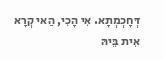דְּחָכְמְתָא. אִי הָכִי, הַאי קְרָא אִית בֵּיהּ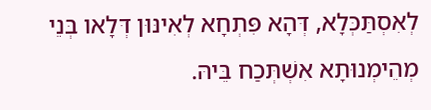לְאִסְתַּכְּלָא, דְּהָא פִּתְחָא לְאִינּוּן דְּלָאו בְּנֵי מְהֵימְנוּתָא אִשְׁתְּכַח בֵּיהּ.